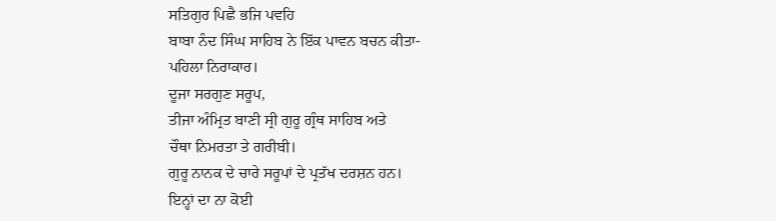ਸਤਿਗੁਰ ਪਿਛੈ ਭਜਿ ਪਵਹਿ
ਬਾਬਾ ਨੰਦ ਸਿੰਘ ਸਾਹਿਬ ਨੇ ਇੱਕ ਪਾਵਨ ਬਚਨ ਕੀਤਾ-
ਪਹਿਲਾ ਨਿਰਾਕਾਰ।
ਦੂਜਾ ਸਰਗੁਣ ਸਰੂਪ,
ਤੀਜਾ ਅੰਮ੍ਰਿਤ ਬਾਣੀ ਸ੍ਰੀ ਗੁਰੂ ਗ੍ਰੰਥ ਸਾਹਿਬ ਅਤੇ
ਚੌਥਾ ਨਿਮਰਤਾ ਤੇ ਗਰੀਬੀ।
ਗੁਰੂ ਨਾਨਕ ਦੇ ਚਾਰੇ ਸਰੂਪਾਂ ਦੇ ਪ੍ਰਤੱਖ ਦਰਸ਼ਨ ਹਨ।
ਇਨ੍ਹਾਂ ਦਾ ਨਾ ਕੋਈ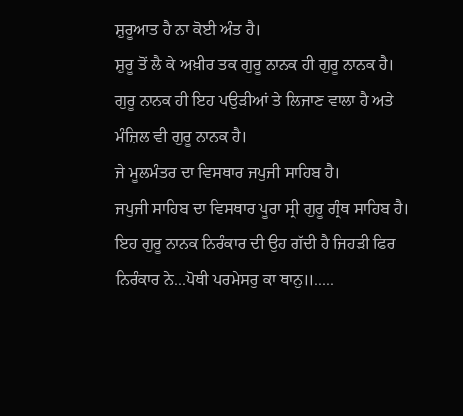ਸ਼ੁਰੂਆਤ ਹੈ ਨਾ ਕੋਈ ਅੰਤ ਹੈ।
ਸ਼ੁਰੂ ਤੋਂ ਲੈ ਕੇ ਅਖ਼ੀਰ ਤਕ ਗੁਰੂ ਨਾਨਕ ਹੀ ਗੁਰੂ ਨਾਨਕ ਹੈ।
ਗੁਰੂ ਨਾਨਕ ਹੀ ਇਹ ਪਉੜੀਆਂ ਤੇ ਲਿਜਾਣ ਵਾਲਾ ਹੈ ਅਤੇ ਮੰਜ਼ਿਲ ਵੀ ਗੁਰੂ ਨਾਨਕ ਹੈ।
ਜੇ ਮੂਲਮੰਤਰ ਦਾ ਵਿਸਥਾਰ ਜਪੁਜੀ ਸਾਹਿਬ ਹੈ।
ਜਪੁਜੀ ਸਾਹਿਬ ਦਾ ਵਿਸਥਾਰ ਪੂਰਾ ਸ੍ਰੀ ਗੁਰੂ ਗ੍ਰੰਥ ਸਾਹਿਬ ਹੈ।
ਇਹ ਗੁਰੂ ਨਾਨਕ ਨਿਰੰਕਾਰ ਦੀ ਉਹ ਗੱਦੀ ਹੈ ਜਿਹੜੀ ਫਿਰ ਨਿਰੰਕਾਰ ਨੇ...ਪੋਥੀ ਪਰਮੇਸਰੁ ਕਾ ਥਾਨੁ॥.....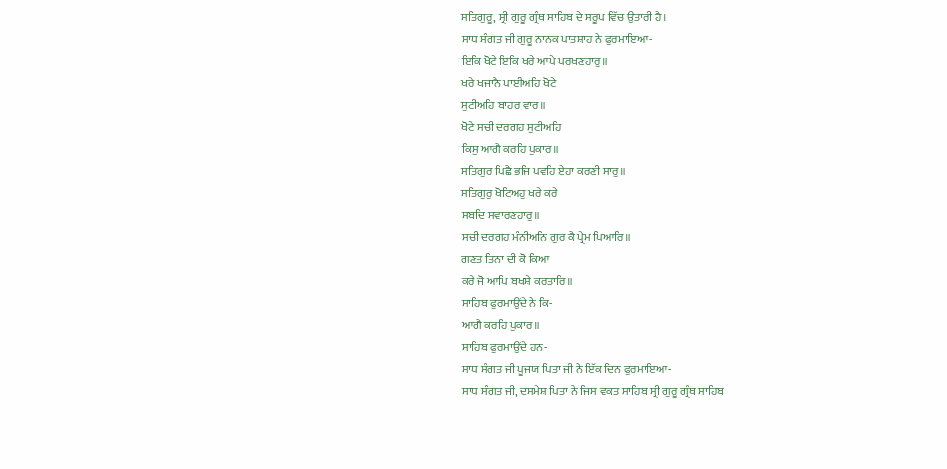ਸਤਿਗੁਰੂ, ਸ੍ਰੀ ਗੁਰੂ ਗ੍ਰੰਥ ਸਾਹਿਬ ਦੇ ਸਰੂਪ ਵਿੱਚ ਉਤਾਰੀ ਹੈ।
ਸਾਧ ਸੰਗਤ ਜੀ ਗੁਰੂ ਨਾਨਕ ਪਾਤਸ਼ਾਹ ਨੇ ਫੁਰਮਾਇਆ-
ਇਕਿ ਖੋਟੇ ਇਕਿ ਖਰੇ ਆਪੇ ਪਰਖਣਹਾਰੁ॥
ਖਰੇ ਖਜਾਨੈ ਪਾਈਅਹਿ ਖੋਟੇ
ਸੁਟੀਅਹਿ ਬਾਹਰ ਵਾਰ॥
ਖੋਟੇ ਸਚੀ ਦਰਗਹ ਸੁਟੀਅਹਿ
ਕਿਸੁ ਆਗੈ ਕਰਹਿ ਪੁਕਾਰ॥
ਸਤਿਗੁਰ ਪਿਛੈ ਭਜਿ ਪਵਹਿ ਏਹਾ ਕਰਣੀ ਸਾਰੁ॥
ਸਤਿਗੁਰੁ ਖੋਟਿਅਹੁ ਖਰੇ ਕਰੇ
ਸਬਦਿ ਸਵਾਰਣਹਾਰੁ॥
ਸਚੀ ਦਰਗਹ ਮੰਨੀਅਨਿ ਗੁਰ ਕੈ ਪ੍ਰੇਮ ਪਿਆਰਿ॥
ਗਣਤ ਤਿਨਾ ਦੀ ਕੋ ਕਿਆ
ਕਰੇ ਜੋ ਆਪਿ ਬਖਸ਼ੇ ਕਰਤਾਰਿ॥
ਸਾਹਿਬ ਫੁਰਮਾਉਂਦੇ ਨੇ ਕਿ-
ਆਗੈ ਕਰਹਿ ਪੁਕਾਰ॥
ਸਾਹਿਬ ਫੁਰਮਾਉਂਦੇ ਹਨ-
ਸਾਧ ਸੰਗਤ ਜੀ ਪੂਜਯ ਪਿਤਾ ਜੀ ਨੇ ਇੱਕ ਦਿਨ ਫੁਰਮਾਇਆ-
ਸਾਧ ਸੰਗਤ ਜੀ, ਦਸਮੇਸ਼ ਪਿਤਾ ਨੇ ਜਿਸ ਵਕਤ ਸਾਹਿਬ ਸ੍ਰੀ ਗੁਰੂ ਗ੍ਰੰਥ ਸਾਹਿਬ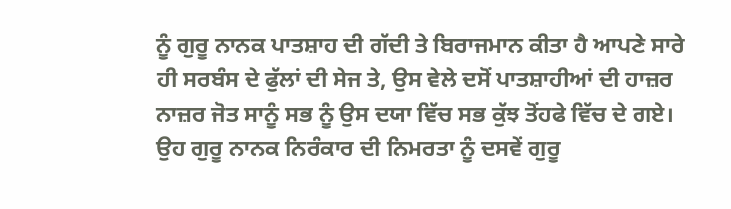ਨੂੰ ਗੁਰੂ ਨਾਨਕ ਪਾਤਸ਼ਾਹ ਦੀ ਗੱਦੀ ਤੇ ਬਿਰਾਜਮਾਨ ਕੀਤਾ ਹੈ ਆਪਣੇ ਸਾਰੇ ਹੀ ਸਰਬੰਸ ਦੇ ਫੁੱਲਾਂ ਦੀ ਸੇਜ ਤੇ, ਉਸ ਵੇਲੇ ਦਸੋਂ ਪਾਤਸ਼ਾਹੀਆਂ ਦੀ ਹਾਜ਼ਰ ਨਾਜ਼ਰ ਜੋਤ ਸਾਨੂੰ ਸਭ ਨੂੰ ਉਸ ਦਯਾ ਵਿੱਚ ਸਭ ਕੁੱਝ ਤੋਂਹਫੇ ਵਿੱਚ ਦੇ ਗਏ।
ਉਹ ਗੁਰੂ ਨਾਨਕ ਨਿਰੰਕਾਰ ਦੀ ਨਿਮਰਤਾ ਨੂੰ ਦਸਵੇਂ ਗੁਰੂ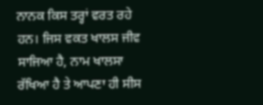ਨਾਨਕ ਕਿਸ ਤਰ੍ਹਾਂ ਵਰਤ ਰਹੇ ਹਨ। ਜਿਸ ਵਕਤ ਖਾਲਸ ਜੀਵ ਸਾਜਿਆ ਹੈ, ਨਾਮ ਖਾਲਸਾ ਰੱਖਿਆ ਹੈ ਤੇ ਆਪਣਾ ਹੀ ਸੀਸ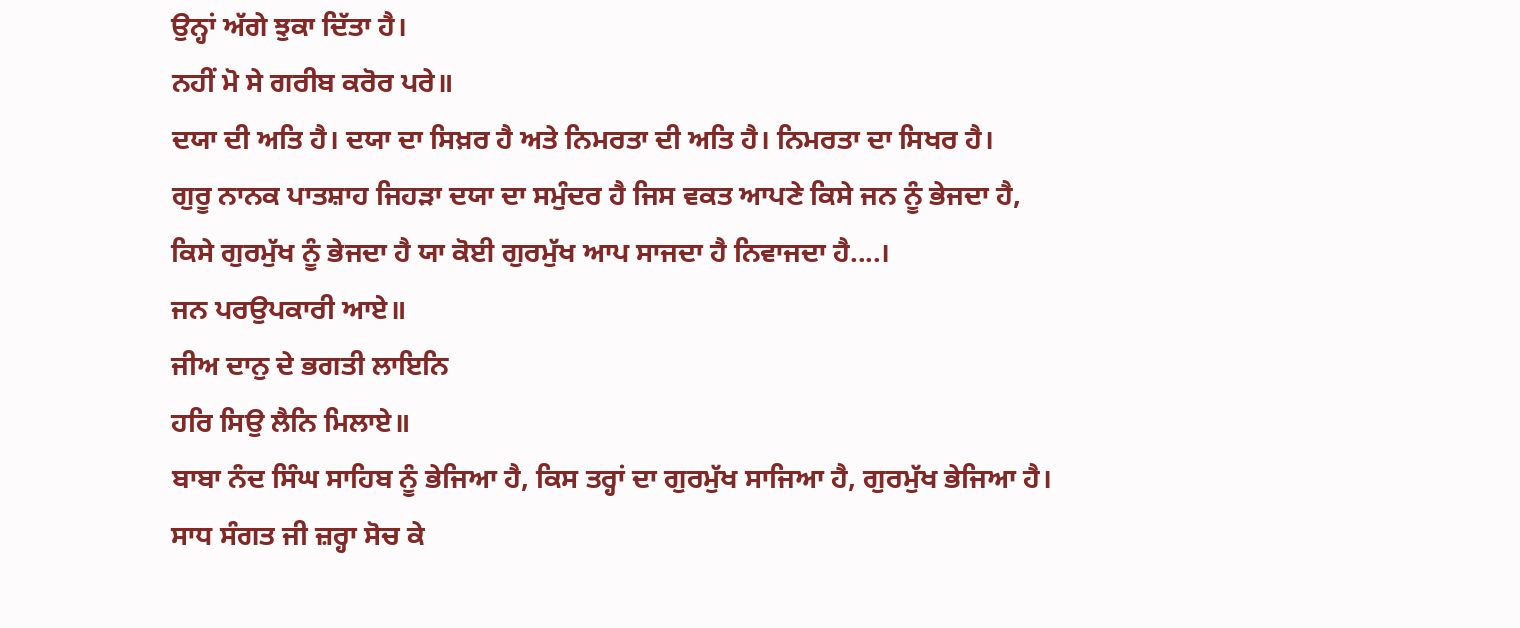ਉਨ੍ਹਾਂ ਅੱਗੇ ਝੁਕਾ ਦਿੱਤਾ ਹੈ।
ਨਹੀਂ ਮੋ ਸੇ ਗਰੀਬ ਕਰੋਰ ਪਰੇ॥
ਦਯਾ ਦੀ ਅਤਿ ਹੈ। ਦਯਾ ਦਾ ਸਿਖ਼ਰ ਹੈ ਅਤੇ ਨਿਮਰਤਾ ਦੀ ਅਤਿ ਹੈ। ਨਿਮਰਤਾ ਦਾ ਸਿਖਰ ਹੈ।
ਗੁਰੂ ਨਾਨਕ ਪਾਤਸ਼ਾਹ ਜਿਹੜਾ ਦਯਾ ਦਾ ਸਮੁੰਦਰ ਹੈ ਜਿਸ ਵਕਤ ਆਪਣੇ ਕਿਸੇ ਜਨ ਨੂੰ ਭੇਜਦਾ ਹੈ, ਕਿਸੇ ਗੁਰਮੁੱਖ ਨੂੰ ਭੇਜਦਾ ਹੈ ਯਾ ਕੋਈ ਗੁਰਮੁੱਖ ਆਪ ਸਾਜਦਾ ਹੈ ਨਿਵਾਜਦਾ ਹੈ....।
ਜਨ ਪਰਉਪਕਾਰੀ ਆਏ॥
ਜੀਅ ਦਾਨੁ ਦੇ ਭਗਤੀ ਲਾਇਨਿ
ਹਰਿ ਸਿਉ ਲੈਨਿ ਮਿਲਾਏ॥
ਬਾਬਾ ਨੰਦ ਸਿੰਘ ਸਾਹਿਬ ਨੂੰ ਭੇਜਿਆ ਹੈ, ਕਿਸ ਤਰ੍ਹਾਂ ਦਾ ਗੁਰਮੁੱਖ ਸਾਜਿਆ ਹੈ, ਗੁਰਮੁੱਖ ਭੇਜਿਆ ਹੈ। ਸਾਧ ਸੰਗਤ ਜੀ ਜ਼ਰ੍ਹਾ ਸੋਚ ਕੇ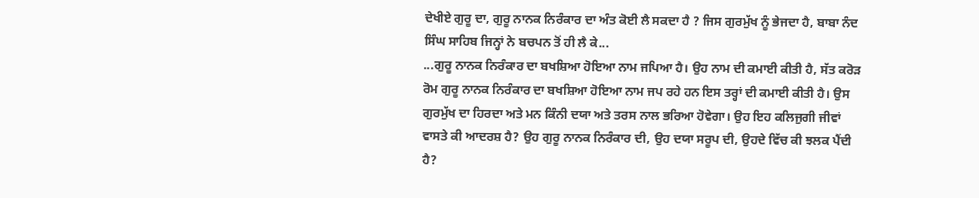ਦੇਖੀਏ ਗੁਰੂ ਦਾ, ਗੁਰੂ ਨਾਨਕ ਨਿਰੰਕਾਰ ਦਾ ਅੰਤ ਕੋਈ ਲੈ ਸਕਦਾ ਹੈ ? ਜਿਸ ਗੁਰਮੁੱਖ ਨੂੰ ਭੇਜਦਾ ਹੈ, ਬਾਬਾ ਨੰਦ ਸਿੰਘ ਸਾਹਿਬ ਜਿਨ੍ਹਾਂ ਨੇ ਬਚਪਨ ਤੋਂ ਹੀ ਲੈ ਕੇ...
...ਗੁਰੂ ਨਾਨਕ ਨਿਰੰਕਾਰ ਦਾ ਬਖਸ਼ਿਆ ਹੋਇਆ ਨਾਮ ਜਪਿਆ ਹੈ। ਉਹ ਨਾਮ ਦੀ ਕਮਾਈ ਕੀਤੀ ਹੈ, ਸੱਤ ਕਰੋੜ ਰੋਮ ਗੁਰੂ ਨਾਨਕ ਨਿਰੰਕਾਰ ਦਾ ਬਖਸ਼ਿਆ ਹੋਇਆ ਨਾਮ ਜਪ ਰਹੇ ਹਨ ਇਸ ਤਰ੍ਹਾਂ ਦੀ ਕਮਾਈ ਕੀਤੀ ਹੈ। ਉਸ ਗੁਰਮੁੱਖ ਦਾ ਹਿਰਦਾ ਅਤੇ ਮਨ ਕਿੰਨੀ ਦਯਾ ਅਤੇ ਤਰਸ ਨਾਲ ਭਰਿਆ ਹੋਵੇਗਾ। ਉਹ ਇਹ ਕਲਿਜੁਗੀ ਜੀਵਾਂ ਵਾਸਤੇ ਕੀ ਆਦਰਸ਼ ਹੈ? ਉਹ ਗੁਰੂ ਨਾਨਕ ਨਿਰੰਕਾਰ ਦੀ, ਉਹ ਦਯਾ ਸਰੂਪ ਦੀ, ਉਹਦੇ ਵਿੱਚ ਕੀ ਝਲਕ ਪੈਂਦੀ ਹੈ?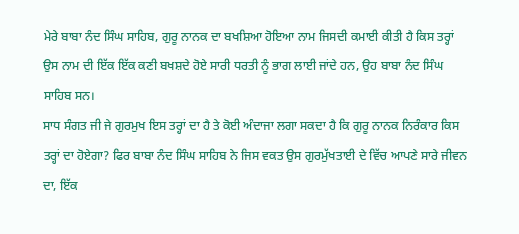ਮੇਰੇ ਬਾਬਾ ਨੰਦ ਸਿੰਘ ਸਾਹਿਬ, ਗੁਰੂ ਨਾਨਕ ਦਾ ਬਖਸ਼ਿਆ ਹੋਇਆ ਨਾਮ ਜਿਸਦੀ ਕਮਾਈ ਕੀਤੀ ਹੈ ਕਿਸ ਤਰ੍ਹਾਂ ਉਸ ਨਾਮ ਦੀ ਇੱਕ ਇੱਕ ਕਣੀ ਬਖਸ਼ਦੇ ਹੋਏ ਸਾਰੀ ਧਰਤੀ ਨੂੰ ਭਾਗ ਲਾਈ ਜਾਂਦੇ ਹਨ, ਉਹ ਬਾਬਾ ਨੰਦ ਸਿੰਘ ਸਾਹਿਬ ਸਨ।
ਸਾਧ ਸੰਗਤ ਜੀ ਜੇ ਗੁਰਮੁਖ ਇਸ ਤਰ੍ਹਾਂ ਦਾ ਹੈ ਤੇ ਕੋਈ ਅੰਦਾਜਾ ਲਗਾ ਸਕਦਾ ਹੈ ਕਿ ਗੁਰੂ ਨਾਨਕ ਨਿਰੰਕਾਰ ਕਿਸ ਤਰ੍ਹਾਂ ਦਾ ਹੋਏਗਾ? ਫਿਰ ਬਾਬਾ ਨੰਦ ਸਿੰਘ ਸਾਹਿਬ ਨੇ ਜਿਸ ਵਕਤ ਉਸ ਗੁਰਮੁੱਖਤਾਈ ਦੇ ਵਿੱਚ ਆਪਣੇ ਸਾਰੇ ਜੀਵਨ ਦਾ, ਇੱਕ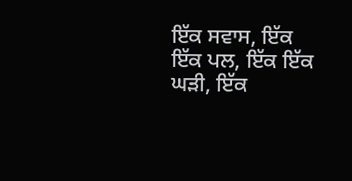ਇੱਕ ਸਵਾਸ, ਇੱਕ ਇੱਕ ਪਲ, ਇੱਕ ਇੱਕ ਘੜੀ, ਇੱਕ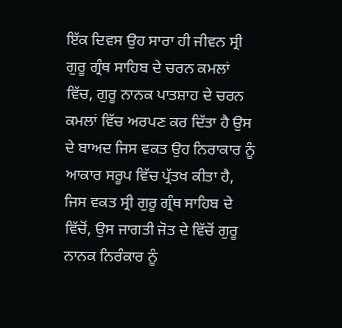ਇੱਕ ਦਿਵਸ ਉਹ ਸਾਰਾ ਹੀ ਜੀਵਨ ਸ੍ਰੀ ਗੁਰੂ ਗ੍ਰੰਥ ਸਾਹਿਬ ਦੇ ਚਰਨ ਕਮਲਾਂ ਵਿੱਚ, ਗੁਰੂ ਨਾਨਕ ਪਾਤਸ਼ਾਹ ਦੇ ਚਰਨ ਕਮਲਾਂ ਵਿੱਚ ਅਰਪਣ ਕਰ ਦਿੱਤਾ ਹੈ ਉਸ ਦੇ ਬਾਅਦ ਜਿਸ ਵਕਤ ਉਹ ਨਿਰਾਕਾਰ ਨੂੰ ਆਕਾਰ ਸਰੂਪ ਵਿੱਚ ਪ੍ਰੱਤਖ ਕੀਤਾ ਹੈ, ਜਿਸ ਵਕਤ ਸ੍ਰੀ ਗੁਰੂ ਗ੍ਰੰਥ ਸਾਹਿਬ ਦੇ ਵਿੱਚੋਂ, ਉਸ ਜਾਗਤੀ ਜੋਤ ਦੇ ਵਿੱਚੋਂ ਗੁਰੂ ਨਾਨਕ ਨਿਰੰਕਾਰ ਨੂੰ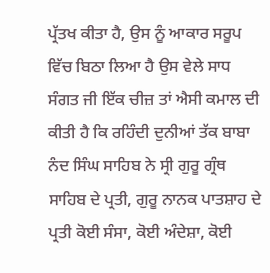ਪ੍ਰੱਤਖ ਕੀਤਾ ਹੈ, ਉਸ ਨੂੰ ਆਕਾਰ ਸਰੂਪ ਵਿੱਚ ਬਿਠਾ ਲਿਆ ਹੈ ਉਸ ਵੇਲੇ ਸਾਧ ਸੰਗਤ ਜੀ ਇੱਕ ਚੀਜ਼ ਤਾਂ ਐਸੀ ਕਮਾਲ ਦੀ ਕੀਤੀ ਹੈ ਕਿ ਰਹਿੰਦੀ ਦੁਨੀਆਂ ਤੱਕ ਬਾਬਾ ਨੰਦ ਸਿੰਘ ਸਾਹਿਬ ਨੇ ਸ੍ਰੀ ਗੁਰੂ ਗ੍ਰੰਥ ਸਾਹਿਬ ਦੇ ਪ੍ਰਤੀ, ਗੁਰੂ ਨਾਨਕ ਪਾਤਸ਼ਾਹ ਦੇ ਪ੍ਰਤੀ ਕੋਈ ਸੰਸਾ, ਕੋਈ ਅੰਦੇਸ਼ਾ, ਕੋਈ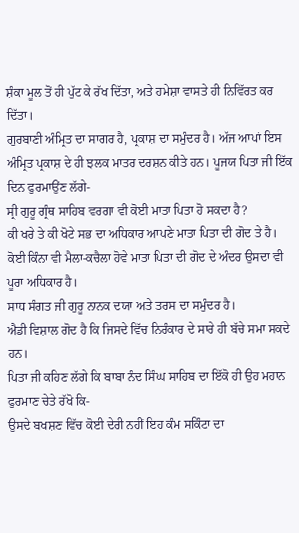ਸ਼ੰਕਾ ਮੂਲ ਤੋਂ ਹੀ ਪੁੱਟ ਕੇ ਰੱਖ ਦਿੱਤਾ, ਅਤੇ ਹਮੇਸ਼ਾ ਵਾਸਤੇ ਹੀ ਨਿਵਿੱਰਤ ਕਰ ਦਿੱਤਾ।
ਗੁਰਬਾਣੀ ਅੰਮ੍ਰਿਤ ਦਾ ਸਾਗਰ ਹੈ, ਪ੍ਰਕਾਸ਼ ਦਾ ਸਮੁੰਦਰ ਹੈ। ਅੱਜ ਆਪਾਂ ਇਸ ਅੰਮ੍ਰਿਤ ਪ੍ਰਕਾਸ਼ ਦੇ ਹੀ ਝਲਕ ਮਾਤਰ ਦਰਸ਼ਨ ਕੀਤੇ ਹਨ। ਪੂਜਯ ਪਿਤਾ ਜੀ ਇੱਕ ਦਿਨ ਫੁਰਮਾਉਂਣ ਲੱਗੇ-
ਸ੍ਰੀ ਗੁਰੂ ਗ੍ਰੰਥ ਸਾਹਿਬ ਵਰਗਾ ਵੀ ਕੋਈ ਮਾਤਾ ਪਿਤਾ ਹੋ ਸਕਦਾ ਹੈ?
ਕੀ ਖਰੇ ਤੇ ਕੀ ਖੋਟੇ ਸਭ ਦਾ ਅਧਿਕਾਰ ਆਪਣੇ ਮਾਤਾ ਪਿਤਾ ਦੀ ਗੋਦ ਤੇ ਹੈ।
ਕੋਈ ਕਿੰਨਾ ਵੀ ਮੈਲਾ-ਕਚੈਲਾ ਹੋਵੇ ਮਾਤਾ ਪਿਤਾ ਦੀ ਗੋਦ ਦੇ ਅੰਦਰ ਉਸਦਾ ਵੀ ਪੂਰਾ ਅਧਿਕਾਰ ਹੈ।
ਸਾਧ ਸੰਗਤ ਜੀ ਗੁਰੂ ਨਾਨਕ ਦਯਾ ਅਤੇ ਤਰਸ ਦਾ ਸਮੁੰਦਰ ਹੈ।
ਐਡੀ ਵਿਸ਼ਾਲ ਗੋਦ ਹੈ ਕਿ ਜਿਸਦੇ ਵਿੱਚ ਨਿਰੰਕਾਰ ਦੇ ਸਾਰੇ ਹੀ ਬੱਚੇ ਸਮਾ ਸਕਦੇ ਹਨ।
ਪਿਤਾ ਜੀ ਕਹਿਣ ਲੱਗੇ ਕਿ ਬਾਬਾ ਨੰਦ ਸਿੰਘ ਸਾਹਿਬ ਦਾ ਇੱਕੋ ਹੀ ਉਹ ਮਹਾਨ ਫੁਰਮਾਣ ਚੇਤੇ ਰੱਖੋ ਕਿ-
ਉਸਦੇ ਬਖਸ਼ਣ ਵਿੱਚ ਕੋਈ ਦੇਰੀ ਨਹੀਂ ਇਹ ਕੰਮ ਸਕਿੰਟਾ ਦਾ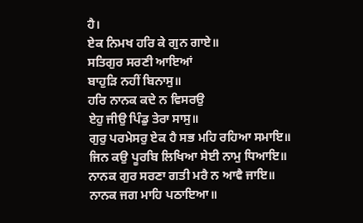ਹੈ।
ਏਕ ਨਿਮਖ ਹਰਿ ਕੇ ਗੁਨ ਗਾਏ॥
ਸਤਿਗੁਰ ਸਰਣੀ ਆਇਆਂ
ਬਾਹੁੜਿ ਨਹੀਂ ਬਿਨਾਸੁ॥
ਹਰਿ ਨਾਨਕ ਕਦੇ ਨ ਵਿਸਰਉ
ਏਹੁ ਜੀਉ ਪਿੰਡੁ ਤੇਰਾ ਸਾਸੁ॥
ਗੁਰੁ ਪਰਮੇਸਰੁ ਏਕ ਹੈ ਸਭ ਮਹਿ ਰਹਿਆ ਸਮਾਇ॥
ਜਿਨ ਕਉ ਪੂਰਬਿ ਲਿਖਿਆ ਸੇਈ ਨਾਮੁ ਧਿਆਇ॥
ਨਾਨਕ ਗੁਰ ਸਰਣਾ ਗਤੀ ਮਰੈ ਨ ਆਵੈ ਜਾਇ॥
ਨਾਨਕ ਜਗ ਮਾਹਿ ਪਠਾਇਆ॥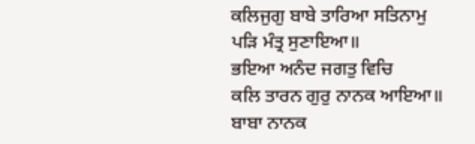ਕਲਿਜੁਗੁ ਬਾਬੇ ਤਾਰਿਆ ਸਤਿਨਾਮੁ
ਪੜਿ ਮੰਤ੍ਰ ਸੁਣਾਇਆ॥
ਭਇਆ ਅਨੰਦ ਜਗਤੁ ਵਿਚਿ
ਕਲਿ ਤਾਰਨ ਗੁਰੁ ਨਾਨਕ ਆਇਆ॥
ਬਾਬਾ ਨਾਨਕ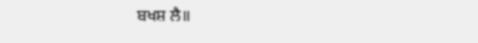ਬਖਸ਼ ਲੈ॥